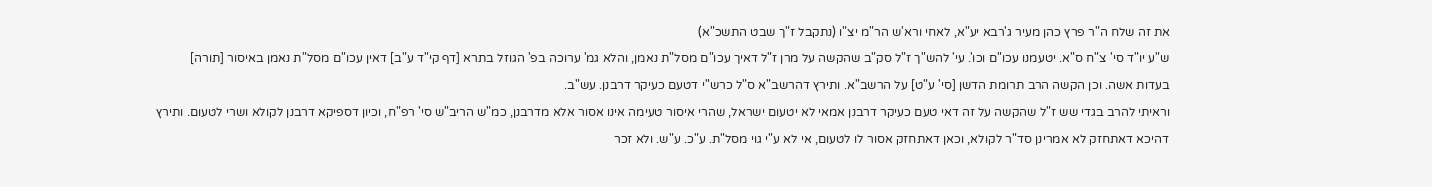את זה שלח ה"ר פרץ כהן מעיר ג'רבא יע"א, לאחי ורא'ש הר"מ יצ"ו (נתקבל ז"ך שבט התשכ"א)
ש"ע יו"ד סי' צ"ח ס"א. יטעמנו עכו"ם וכו'. עי' להש"ך ז"ל סק"ב שהקשה על מרן ז"ל דאיך עכו"ם מסל"ת נאמן, והלא גמ' ערוכה בפ' הגוזל בתרא [דף קי"ד ע"ב] דאין עכו"ם מסל"ת נאמן באיסור [תורה] בעדות אשה. וכן הקשה הרב תרומת הדשן [סי' ע"ט] על הרשב"א. ותירץ דהרשב"א ס"ל כרש"י דטעם כעיקר דרבנן. עש"ב.
וראיתי להרב בגדי שש ז"ל שהקשה על זה דאי טעם כעיקר דרבנן אמאי לא יטעום ישראל, שהרי איסור טעימה אינו אסור אלא מדרבנן, כמ"ש הריב"ש סי' רפ"ח, וכיון דספיקא דרבנן לקולא ושרי לטעום. ותירץ דהיכא דאתחזק לא אמרינן סד"ר לקולא, וכאן דאתחזק אסור לו לטעום, אי לא ע"י גוי מסל"ת. ע"כ. ע"ש. ולא זכר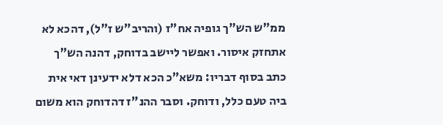ממ"ש הש"ך גופיה אח"ז (והריב"ש ז"ל), דהכא לא אתחזק איסור. ואפשר ליישב בדוחק, דהנה הש"ך כתב בסוף דבריו: משא"כ הכא דלא ידעינן דאי אית ביה טעם כלל, ודוחק. וסבר ההנ"ז דהדוחק הוא משום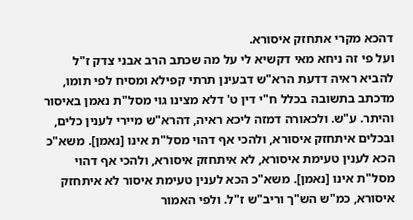דהכא מקרי אתחזק איסורא.
ועל פי זה ניחא מאי דקשיא לי על מה שכתב הרב אבני צדק ז"ל להביא ראיה דדעת הרא"ש דבעינן תרתי קפילא ומסיח לפי תומו, מדכתב בתשובה בכלל ח"י דין ט' דלא מצינו גוי מסל"ת נאמן באיסור והיתר. ע"ש. ולכאורה דמזה ליכא ראיה, דהרא"ש מיירי לענין כלים, ובכלים איתחזק איסורא, ולהכי אף דהוי מסל"ת אינו [נאמן]. משא"כ הכא לענין טעימת איסורא, לא איתחזק איסורא, ולהכי אף דהוי מסל"ת אינו [נאמן]. משא"כ הכא לענין טעימת איסור לא איתחזק איסורא, כמ"ש הש"ך וריב"ש ז"ל. ולפי האמור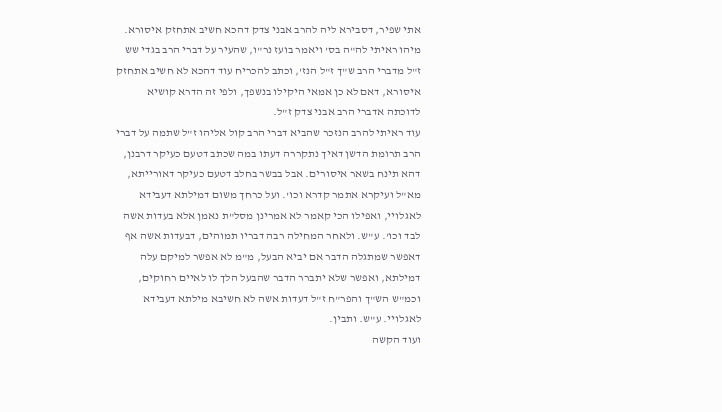אתי שפיר, דסבירא ליה להרב אבני צדק דהכא חשיב אתחזק איסורא. מיהו ראיתי לה"ה בס' ויאמר בועז נר"ו, שהעיר על דברי הרב בגדי שש ז"ל מדברי הרב ש"ך ז"ל הנז', וכתב להכריח עוד דהכא לא חשיב אתחזק איסורא, דאם לא כן אמאי היקילו בנשפך, ולפי זה הדרא קושיא לדוכתה אדברי הרב אבני צדק ז"ל.
עוד ראיתי להרב הנזכר שהביא דברי הרב קול אליהו ז"ל שתמה על דברי הרב תרומת הדשן דאיך נתקררה דעתו במה שכתב דטעם כעיקר דרבנן, דהא תינח בשאר איסורים. אבל בבשר בחלב דטעם כעיקר דאורייתא, מא"ל ועיקרא אתמר קדרא וכו'. ועל כרחך משום דמילתא דעבידא לאגלויי, ואפילו הכי קאמר לא אמרינן מסל"ת נאמן אלא בעדות אשה לבד וכו'. ע"ש. ולאחר המחילה רבה דבריו תמוהים, דבעדות אשה אף דאפשר שמתגלה הדבר אם יביא הבעל, מ"מ לא אפשר למיקם עלה דמילתא, ואפשר שלא יתברר הדבר שהבעל הלך לו לאיים רחוקים, וכמ"ש הש"ך והפר"ח ז"ל דעדות אשה לא חשיבא מילתא דעבידא לאגלויי. ע"ש. ותבין.
ועוד הקשה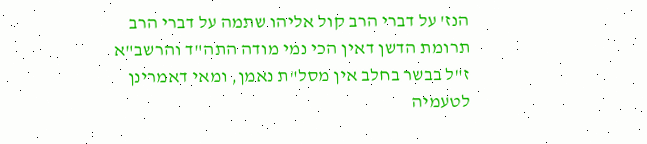הנז' על דברי הרב קול אליהו שתמה על דברי הרב תרומת הדשן דאין הכי נמי מודה התה"ד והרשב"א ז"ל בבשר בחלב אין מסל"ת נאמן, ומאי דאמרינן לטעמיה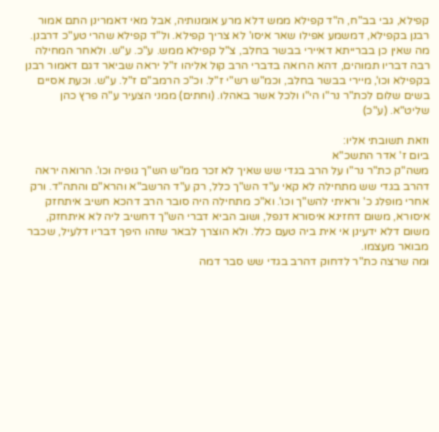קפילא, גבי בב"ח, ה"ד קפילא ממש דלא מרע אומנותיה, אבל מאי דאמרינן התם אמור רבנן בקפילא, דמשמע אפילו שאר איסו' לא צריך קפילא. ול"ד קפילא שהרי טע"כ דרבנן. מה שאין כן בברייתא דאיירי בבשר בחלב, צ"ל קפילא ממש. ע"כ. ע"ש. ולאחר המחילה רבה דבריו תמוהים, דהא הרואה בדברי הרב קול אליהו ז"ל יראה שביאר דגם דאמור רבנן בקפילא וכו', מיירי בבשר בחלב, וכמ"ש רש"י ז"ל. וכ"כ הרמב"ם ז"ל. ע"ש. וכעת אסיים בשים שלום לכת"ר נר"ו הי"ו ולכל אשר באהלו. (וחתים) ממני הצעיר ע"ה פרץ כהן שליט"א. (ע"כ)

וזאת תשובתי אליו:
ביום ז' אדר התשכ"א
משה"ק כת"ר נר"ו על הרב בגדי שש שאיך לא זכר ממ"ש הש"ך גופיה וכו'. הרואה יראה דהרב בגדי שש מתחילה לא קאי ע"ד הש"ך כלל, רק ע"ד הרשב"א והרא"ם והתה"ד. ורק אחרי מופלג כ' וראיתי להש"ך וכו'. וא"כ מתחילה היה סובר הרב דהכא חשיב איתחזק איסורא, משום דחזינא איסורא דנפל, ושוב הביא דברי הש"ך דחשיב ליה לא איתחזק, משום דלא ידעינן אי אית ביה טעם כלל. ולא הוצרך לבאר שזהו היפך דבריו דלעיל, שכבר מבואר מעצמו.
ומה שרצה כת"ר לדחוק דהרב בגדי שש סבר דמה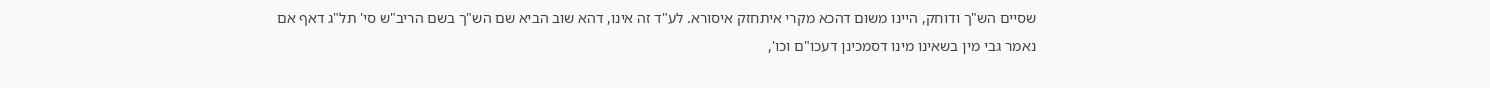שסיים הש"ך ודוחק, היינו משום דהכא מקרי איתחזק איסורא. לע"ד זה אינו, דהא שוב הביא שם הש"ך בשם הריב"ש סי' תל"ג דאף אם נאמר גבי מין בשאינו מינו דסמכינן דעכו"ם וכו',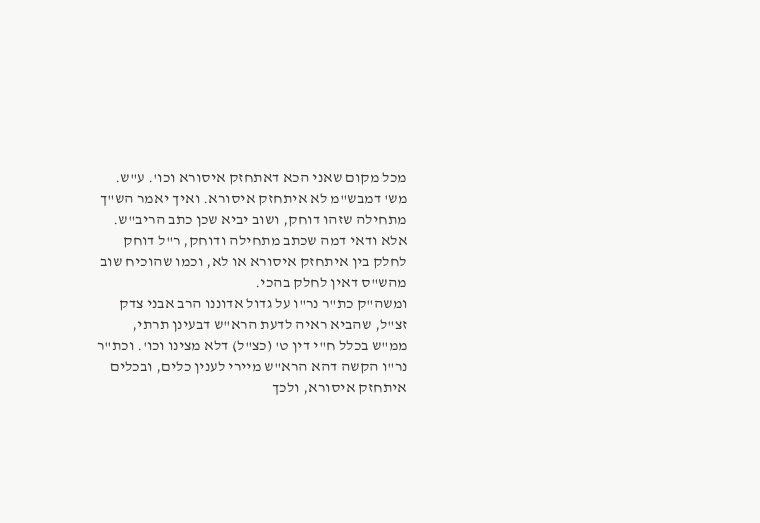מכל מקום שאני הכא דאתחזק איסורא וכו'. ע"ש. מש' דמבש"מ לא איתחזק איסורא. ואיך יאמר הש"ך מתחילה שזהו דוחק, ושוב יביא שכן כתב הריב"ש. אלא ודאי דמה שכתב מתחילה ודוחק, ר"ל דוחק לחלק בין איתחזק איסורא או לא, וכמו שהוכיח שוב מהש"ס דאין לחלק בהכי.
ומשה"ק כת"ר נר"ו על גדול אדוננו הרב אבני צדק זצ"ל, שהביא ראיה לדעת הרא"ש דבעינן תרתי, ממ"ש בכלל ח"י דין ט' (כצ"ל) דלא מצינו וכו'. וכת"ר נר"ו הקשה דהא הרא"ש מיירי לענין כלים, ובכלים איתחזק איסורא, ולכך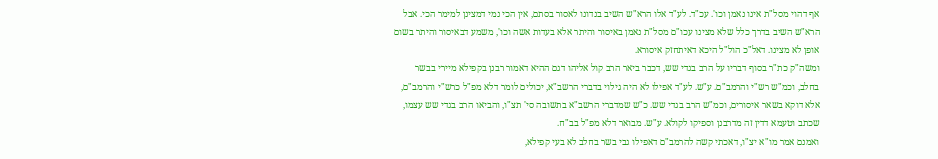אף דהוי מסל"ת אינו נאמן וכו'. עכ"ד. לע"ד אלו הרא"ש השיב בנדונו לאסור בסתם, אין הכי נמי דמצינן למימר הכי. אבל הרא"ש השיב בדרך כלל שלא מצינו עכו"ם מסל"ת נאמן באיסור והיתר אלא בעדות אשה וכו', משמע דבאיסור והיתר בשום אופן לא מצינו. דאל"כ הול"ל היכא דאיתחזק איסורא.
ומשה"ק כת"ר בסוף דבריו על הרב בגדי שש, דכבר ביאר הרב קול אליהו דגם ההיא דאמור רבנן בקפילא מיירי בבשר בחלב, וכמ"ש רש"י והרמב"ם. ע"ש. לע"ד אפילו לא היה גילוי בדברי הרשב"א, יכולים לומר דלא מפ"ל כרש"י והרמב"ם, אלא דוקא בשאר איסורים, וכמ"ש הרב בגדי שש. כ"ש שמדברי הרשב"א בתשובה סי' תצ"ו, והביאו הרב בגדי שש עצמו, שכתב וטעמא דדין זה מדרבנן וספיקו לקולא. ע"ש. מבואר דלא מפ"ל בב"ח.
ואמנם אמר מו"א יצ"ו, דאכתי קשה להרמב"ם דאפילו גבי בשר בחלב לא בעי קפילא,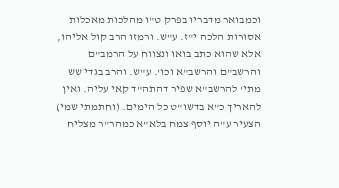וכמבואר מדבריו בפרק ט"ו מהלכות מאכלות אסורות הלכה י"ז. ע"ש. ורמזו הרב קול אליהו, אלא שהוא כתב בואו ונצווח על הרמב"ם והרשב"ם והרשב"א וכו'. ע"ש. והרב בגדי שש מתי' להרשב"א שפיר דהתה"ד קאי עליה. ואין להאריך כ"א בדשו"ט כל הימים. (וחתמתי שמי) הצעיר ע"ה יוסף צמח בלא"א כמהר"ר מצליח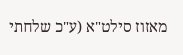מאזוז סילט"א (ע"כ שלחתי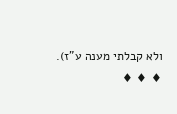ולא קבלתי מענה ע"ז).
♦ ♦ ♦